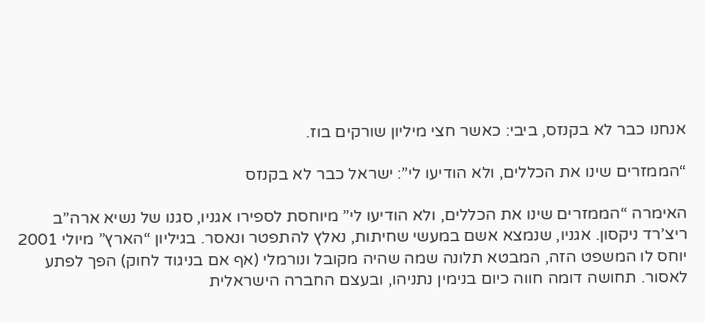אנחנו כבר לא בקנזס, ביבי: כאשר חצי מיליון שורקים בוז.

“הממזרים שינו את הכללים, ולא הודיעו לי”: ישראל כבר לא בקנזס

האימרה “הממזרים שינו את הכללים, ולא הודיעו לי” מיוחסת לספירו אגניו, סגנו של נשיא ארה”ב ריצ’רד ניקסון. אגניו, שנמצא אשם במעשי שחיתות, נאלץ להתפטר ונאסר. בגיליון “הארץ” מיולי 2001 יוחס לו המשפט הזה, המבטא תלונה שמה שהיה מקובל ונורמלי (אף אם בניגוד לחוק) הפך לפתע לאסור. תחושה דומה חווה כיום בנימין נתניהו, ובעצם החברה הישראלית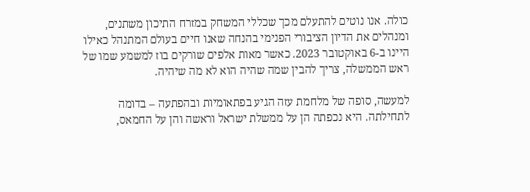כולה. אנו נוטים להתעלם מכך שכללי המשחק במזרח התיכון משתנים, ומנהלים את הדיון הציבורי הפנימי בהנחה שאנו חיים בעולם המתנהל כאילו היינו ב-6 באוקטובר 2023. כאשר מאות אלפים שורקים בוז למשמע שמו של ראש הממשלה, צריך להבין שמה שהיה הוא לא מה שיהיה.

למעשה, סופה של מלחמת עזה הגיע בפתאומיות ובהפתעה – בדומה לתחילתה. היא נכפתה הן על ממשלת ישראל וראשה והן על החמאס,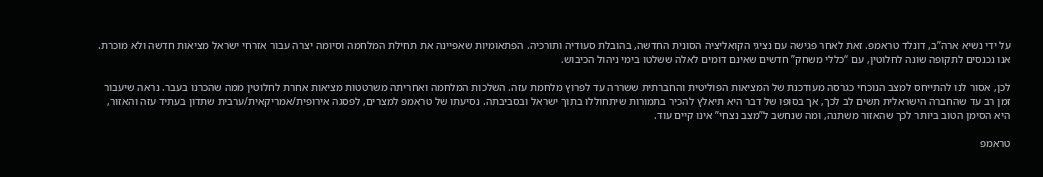על ידי נשיא ארה”ב, דונלד טראמפ. זאת לאחר פגישה עם נציגי הקואליציה הסונית החדשה, בהובלת סעודיה ותורכיה. הפתאומיות שאפיינה את תחילת המלחמה וסיומה יצרה עבור אזרחי ישראל מציאות חדשה ולא מוכרת. אנו נכנסים לתקופה שונה לחלוטין, עם “כללי משחק” חדשים שאינם דומים לאלה ששלטו בימי ניהול הכיבוש.

לכן, אסור לנו להתייחס למצב הנוכחי כגרסה מעודכנת של המציאות הפוליטית והחברתית ששררה עד לפרוץ מלחמת עזה. השלכות המלחמה ואחריתה משרטטות מציאות אחרת לחלוטין ממה שהכרנו בעבר. נראה שיעבור זמן רב עד שהחברה הישראלית תשים לב לכך, אך בסופו של דבר היא תיאלץ להכיר בתמורות שיתחוללו בתוך ישראל ובסביבתה. נסיעתו של טראמפ למצרים, לפסגה אירופית/אמריקאית/ערבית שתדון בעתיד עזה והאזור, היא הסימן הטוב ביותר לכך שהאזור משתנה, ומה שנחשב ל”מצב נצחי” אינו קיים עוד.

טראמפ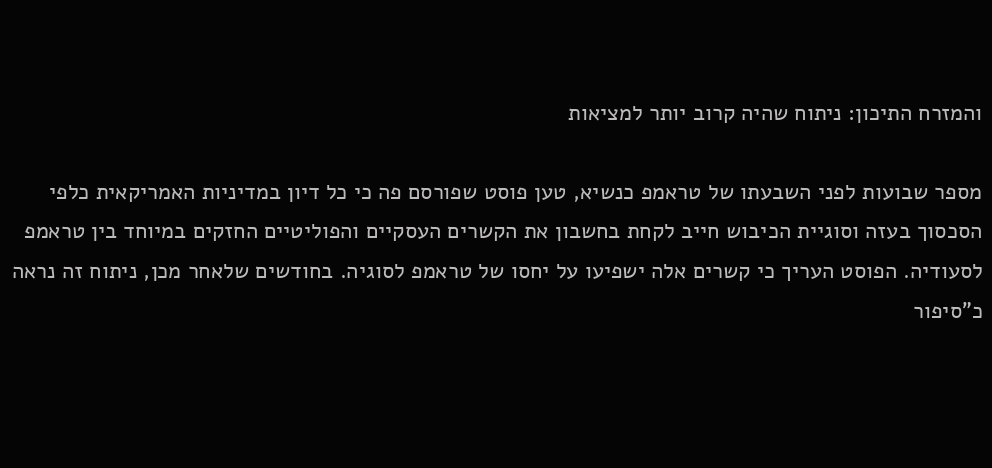והמזרח התיכון: ניתוח שהיה קרוב יותר למציאות

מספר שבועות לפני השבעתו של טראמפ כנשיא, טען פוסט שפורסם פה כי כל דיון במדיניות האמריקאית כלפי הסכסוך בעזה וסוגיית הכיבוש חייב לקחת בחשבון את הקשרים העסקיים והפוליטיים החזקים במיוחד בין טראמפ לסעודיה. הפוסט העריך כי קשרים אלה ישפיעו על יחסו של טראמפ לסוגיה. בחודשים שלאחר מכן, ניתוח זה נראה כ”סיפור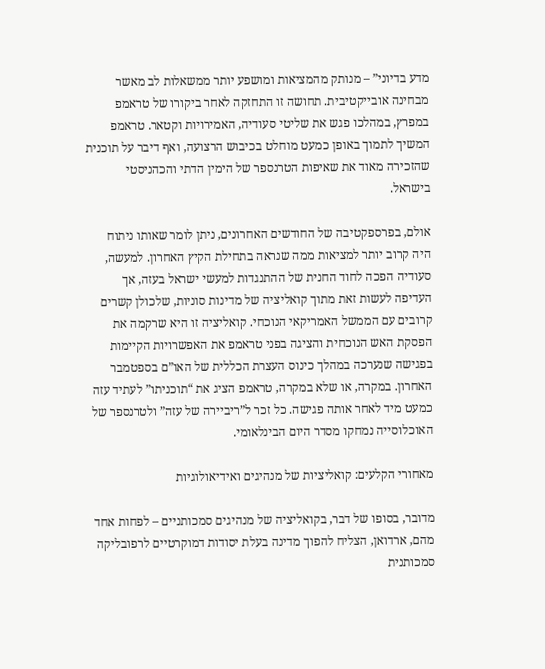מדע בדיוני” – מנותק מהמציאות ומושפע יותר ממשאלות לב מאשר מבחינה אובייקטיבית. תחושה זו התחזקה לאחר ביקורו של טראמפ במפרץ, במהלכו פגש את שליטי סעודיה, האמירויות וקטאר. טראמפ המשיך לתמוך באופן כמעט מוחלט בכיבוש הרצועה, ואף דיבר על תוכנית שהזכירה מאוד את שאיפות הטרנספר של הימין הדתי והכהניסטי בישראל.

אולם, בפרספקטיבה של החודשים האחרונים, ניתן לומר שאותו ניתוח היה קרוב יותר למציאות ממה שנראה בתחילת הקיץ האחרון. למעשה, סעודיה הפכה לחוד החנית של ההתנגדות למעשי ישראל בעזה, אך העדיפה לעשות זאת מתוך קואליציה של מדינות סוניות, שלכולן קשרים קרובים עם הממשל האמריקאי הנוכחי. קואליציה זו היא שרקמה את הפסקת האש הנוכחית והציגה בפני טראמפ את האפשרויות הקיימות בפגישה שנערכה במהלך כינוס העצרת הכללית של האו”ם בספטמבר האחרון. במקרה, או שלא במקרה, טראמפ הציג את “תוכניתו” לעתיד עזה כמעט מיד לאחר אותה פגישה. כל זכר ל”ריביירה של עזה” ולטרנספר של האוכלוסייה נמחקו מסדר היום הבינלאומי.

מאחורי הקלעים: קואליציות של מנהיגים ואידיאולוגיות

מדובר, בסופו של דבר, בקואליציה של מנהיגים סמכותניים – לפחות אחד מהם, ארדואן, הצליח להפוך מדינה בעלת יסודות דמוקרטיים לרפובליקה סמכותנית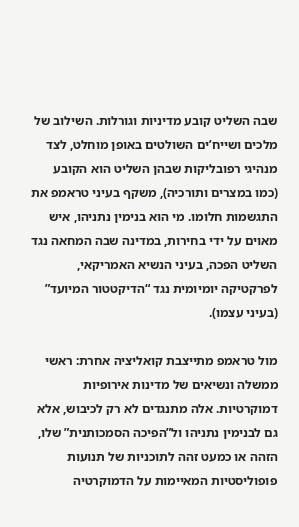שבה השליט קובע מדיניות וגורלות. השילוב של מלכים ושייח’ים השולטים באופן מוחלט, לצד מנהיגי רפובליקות שבהן השליט הוא הקובע (כמו במצרים ותורכיה), משקף בעיני טראמפ את התגשמות חלומו. מי הוא בנימין נתניהו, איש מאוים על ידי בחירות, במדינה שבה המחאה נגד השליט הפכה, בעיני הנשיא האמריקאי, לפרקטיקה יומיומית נגד “הדיקטטור המיועד” (בעיני עצמו).

מול טראמפ מתייצבת קואליציה אחרת: ראשי ממשלה ונשיאים של מדינות אירופיות דמוקרטיות. אלה מתנגדים לא רק לכיבוש, אלא גם לבנימין נתניהו ול”הפיכה הסמכותנית” שלו, הזהה או כמעט זהה לתוכניות של תנועות פופוליסטיות המאיימות על הדמוקרטיה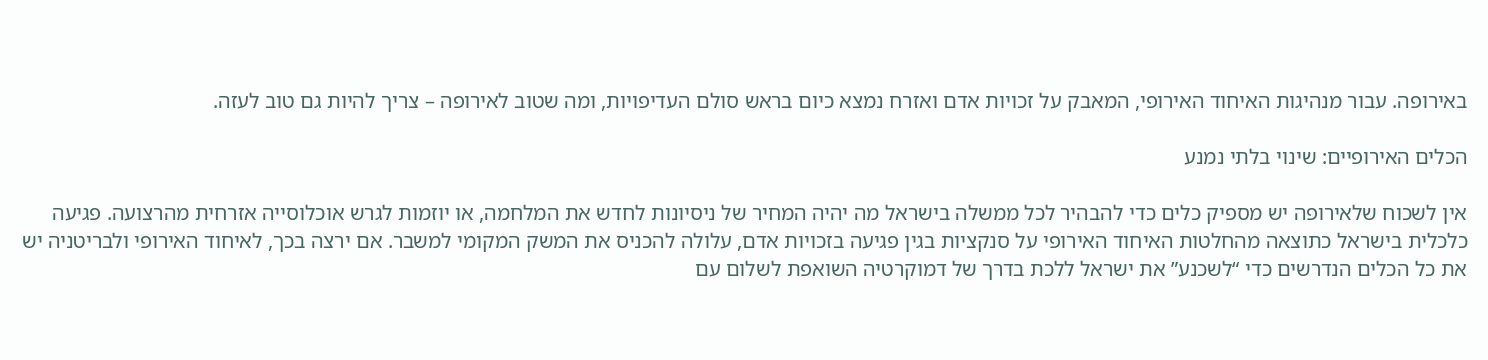באירופה. עבור מנהיגות האיחוד האירופי, המאבק על זכויות אדם ואזרח נמצא כיום בראש סולם העדיפויות, ומה שטוב לאירופה – צריך להיות גם טוב לעזה.

הכלים האירופיים: שינוי בלתי נמנע

אין לשכוח שלאירופה יש מספיק כלים כדי להבהיר לכל ממשלה בישראל מה יהיה המחיר של ניסיונות לחדש את המלחמה, או יוזמות לגרש אוכלוסייה אזרחית מהרצועה. פגיעה כלכלית בישראל כתוצאה מהחלטות האיחוד האירופי על סנקציות בגין פגיעה בזכויות אדם, עלולה להכניס את המשק המקומי למשבר. אם ירצה בכך, לאיחוד האירופי ולבריטניה יש את כל הכלים הנדרשים כדי “לשכנע” את ישראל ללכת בדרך של דמוקרטיה השואפת לשלום עם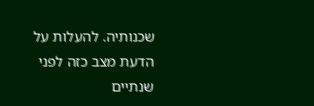שכנותיה. להעלות על הדעת מצב כזה לפני שנתיים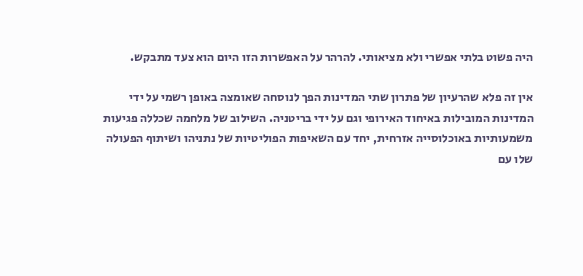היה פשוט בלתי אפשרי ולא מציאותי. להרהר על האפשרות הזו היום הוא צעד מתבקש.

אין זה פלא שהרעיון של פתרון שתי המדינות הפך לנוסחה שאומצה באופן רשמי על ידי המדינות המובילות באיחוד האירופי וגם על ידי בריטניה. השילוב של מלחמה שכללה פגיעות משמעותיות באוכלוסייה אזרחית, יחד עם השאיפות הפוליטיות של נתניהו ושיתוף הפעולה שלו עם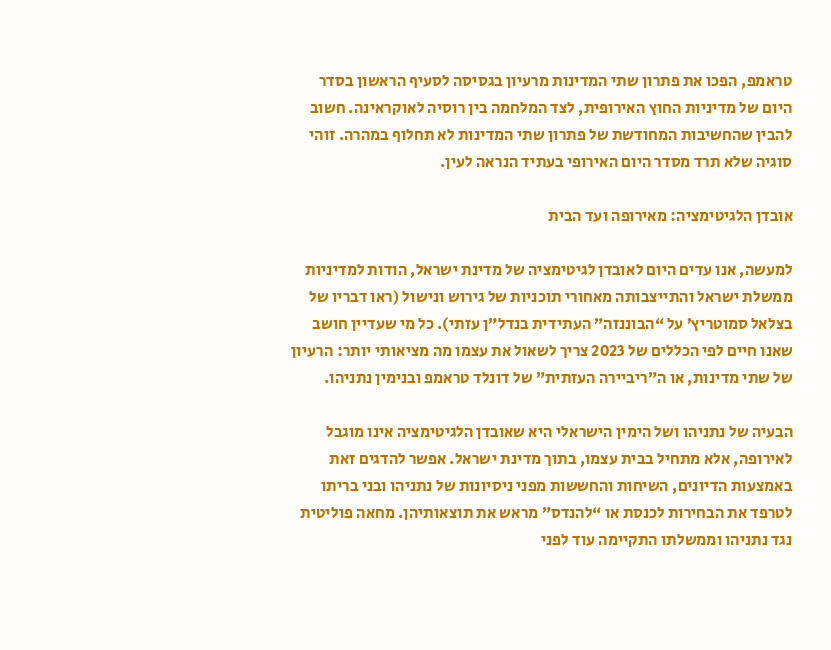טראמפ, הפכו את פתרון שתי המדינות מרעיון בגסיסה לסעיף הראשון בסדר היום של מדיניות החוץ האירופית, לצד המלחמה בין רוסיה לאוקראינה. חשוב להבין שהחשיבות המחודשת של פתרון שתי המדינות לא תחלוף במהרה. זוהי סוגיה שלא תרד מסדר היום האירופי בעתיד הנראה לעין.

אובדן הלגיטימציה: מאירופה ועד הבית

למעשה, אנו עדים היום לאובדן לגיטימציה של מדינת ישראל, הודות למדיניות ממשלת ישראל והתייצבותה מאחורי תוכניות של גירוש ונישול (ראו דבריו של בצלאל סמוטריץ’ על “הבוננזה” העתידית בנדל”ן עזתי). כל מי שעדיין חושב שאנו חיים לפי הכללים של 2023 צריך לשאול את עצמו מה מציאותי יותר: הרעיון של שתי מדינות, או ה”ריביירה העזתית” של דונלד טראמפ ובנימין נתניהו.

הבעיה של נתניהו ושל הימין הישראלי היא שאובדן הלגיטימציה אינו מוגבל לאירופה, אלא מתחיל בבית עצמו, בתוך מדינת ישראל. אפשר להדגים זאת באמצעות הדיונים, השיחות והחששות מפני ניסיונות של נתניהו ובני בריתו לטרפד את הבחירות לכנסת או “להנדס” מראש את תוצאותיהן. מחאה פוליטית נגד נתניהו וממשלתו התקיימה עוד לפני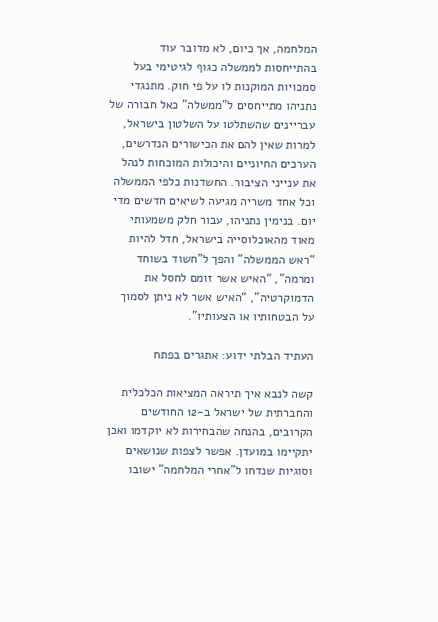המלחמה, אך כיום, לא מדובר עוד בהתייחסות לממשלה כגוף לגיטימי בעל סמכויות המוקנות לו על פי חוק. מתנגדי נתניהו מתייחסים ל”ממשלה” כאל חבורה של עבריינים שהשתלטו על השלטון בישראל, למרות שאין להם את הכישורים הנדרשים, הערכים החיוניים והיכולות המוכחות לנהל את ענייני הציבור. החשדנות כלפי הממשלה וכל אחד משריה מגיעה לשיאים חדשים מדי יום. בנימין נתניהו, עבור חלק משמעותי מאוד מהאוכלוסייה בישראל, חדל להיות “ראש הממשלה” והפך ל”חשוד בשוחד ומרמה”, “האיש אשר זומם לחסל את הדמוקרטיה”, “האיש אשר לא ניתן לסמוך על הבטחותיו או הצעותיו”.

העתיד הבלתי ידוע: אתגרים בפתח

קשה לנבא איך תיראה המציאות הכלכלית והחברתית של ישראל ב-12 החודשים הקרובים, בהנחה שהבחירות לא יוקדמו ואכן יתקיימו במועדן. אפשר לצפות שנושאים וסוגיות שנדחו ל”אחרי המלחמה” ישובו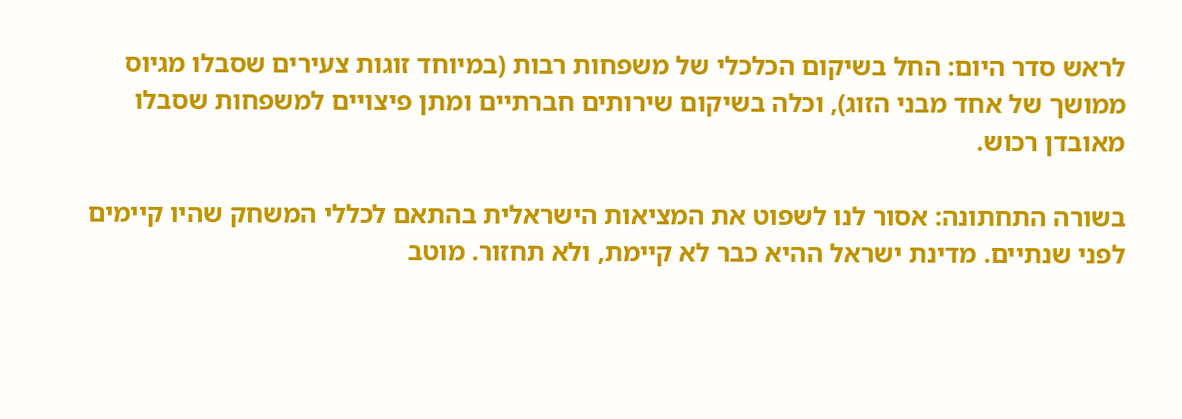לראש סדר היום: החל בשיקום הכלכלי של משפחות רבות (במיוחד זוגות צעירים שסבלו מגיוס ממושך של אחד מבני הזוג), וכלה בשיקום שירותים חברתיים ומתן פיצויים למשפחות שסבלו מאובדן רכוש.

בשורה התחתונה: אסור לנו לשפוט את המציאות הישראלית בהתאם לכללי המשחק שהיו קיימים לפני שנתיים. מדינת ישראל ההיא כבר לא קיימת, ולא תחזור. מוטב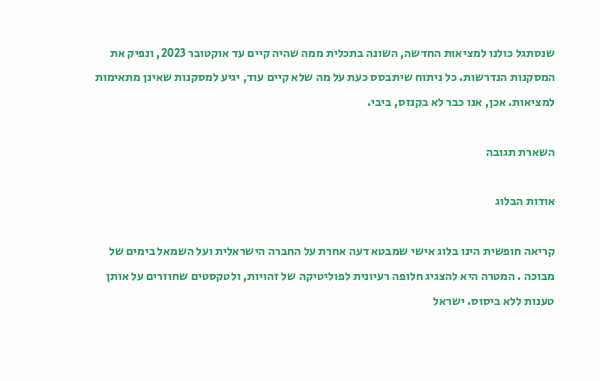שנסתגל כולנו למציאות החדשה, השונה בתכלית ממה שהיה קיים עד אוקטובר 2023, ונפיק את המסקנות הנדרשות. כל ניתוח שיתבסס כעת על מה שלא קיים עוד, יגיע למסקנות שאינן מתאימות למציאות. אכן, אנו כבר לא בקנזס, ביבי.

השארת תגובה

אודות הבלוג

קריאה חופשית הינו בלוג אישי שמבטא דעה אחרת על החברה הישראלית ועל השמאל בימים של מבוכה . המטרה היא להצגיג חלופה רעיונית לפוליטיקה של זהויות, ולטקסטים שחוזרים על אותן טענות ללא ביסוס. ישראל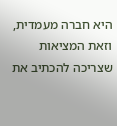היא חברה מעמדית, וזאת המציאות שצריכה להכתיב את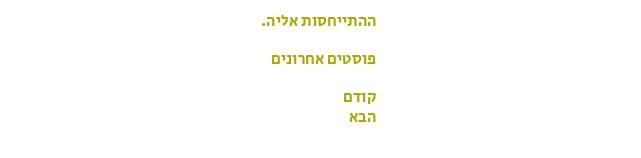ההתייחסות אליה.

פוסטים אחרונים

קודם
הבא